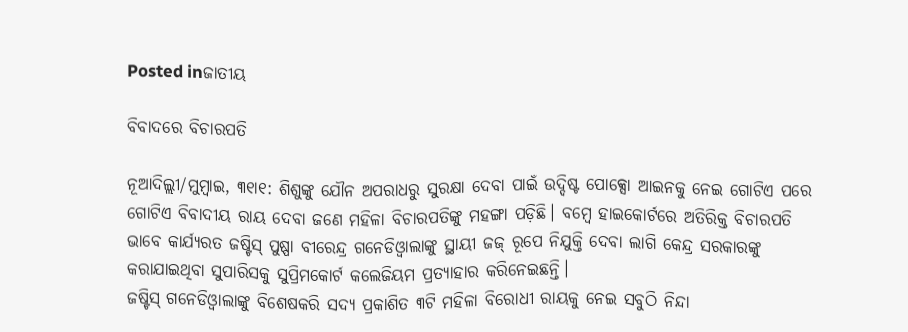Posted inଜାତୀୟ

ବିବାଦରେ ବିଚାରପତି

ନୂଆଦିଲ୍ଲୀ/ମୁମ୍ବାଇ, ୩୧ା୧: ଶିଶୁଙ୍କୁ ଯୌନ ଅପରାଧରୁ ସୁରକ୍ଷା ଦେବା ପାଇଁ ଉଦ୍ଦିଷ୍ଟ ପୋକ୍ସୋ ଆଇନକୁ ନେଇ ଗୋଟିଏ ପରେ ଗୋଟିଏ ବିବାଦୀୟ ରାୟ ଦେବା ଜଣେ ମହିଳା ବିଚାରପତିଙ୍କୁ ମହଙ୍ଗା ପଡ଼ିଛି। ବମ୍ବେ ହାଇକୋର୍ଟରେ ଅତିରିକ୍ତ ବିଚାରପତି ଭାବେ କାର୍ଯ୍ୟରତ ଜଷ୍ଟିସ୍‌ ପୁଷ୍ପା ବୀରେନ୍ଦ୍ର ଗନେଡିଓ୍ବାଲାଙ୍କୁ ସ୍ଥାୟୀ ଜଜ୍‌ ରୂପେ ନିଯୁକ୍ତି ଦେବା ଲାଗି କେନ୍ଦ୍ର ସରକାରଙ୍କୁ କରାଯାଇଥିବା ସୁପାରିସକୁ ସୁପ୍ରିମକୋର୍ଟ କଲେଜିୟମ ପ୍ରତ୍ୟାହାର କରିନେଇଛନ୍ତି।
ଜଷ୍ଟିସ୍‌ ଗନେଡିଓ୍ବାଲାଙ୍କୁ ବିଶେଷକରି ସଦ୍ୟ ପ୍ରକାଶିତ ୩ଟି ମହିଳା ବିରୋଧୀ ରାୟକୁ ନେଇ ସବୁଠି ନିନ୍ଦା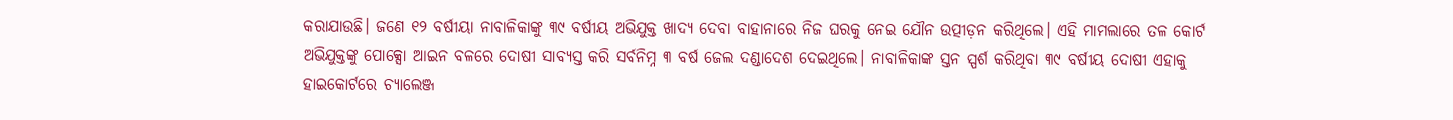କରାଯାଉଛି। ଜଣେ ୧୨ ବର୍ଷୀୟା ନାବାଳିକାଙ୍କୁ ୩୯ ବର୍ଷୀୟ ଅଭିଯୁକ୍ତ ଖାଦ୍ୟ ଦେବା ବାହାନାରେ ନିଜ ଘରକୁ ନେଇ ଯୌନ ଉତ୍ପୀଡ଼ନ କରିଥିଲେ। ଏହି ମାମଲାରେ ତଳ କୋର୍ଟ ଅଭିଯୁକ୍ତଙ୍କୁ ପୋକ୍ସୋ ଆଇନ ବଳରେ ଦୋଷୀ ସାବ୍ୟସ୍ତ କରି ସର୍ବନିମ୍ନ ୩ ବର୍ଷ ଜେଲ ଦଣ୍ଡାଦେଶ ଦେଇଥିଲେ। ନାବାଳିକାଙ୍କ ସ୍ତନ ସ୍ପର୍ଶ କରିଥିବା ୩୯ ବର୍ଷୀୟ ଦୋଷୀ ଏହାକୁ ହାଇକୋର୍ଟରେ ଚ୍ୟାଲେଞ୍ଜ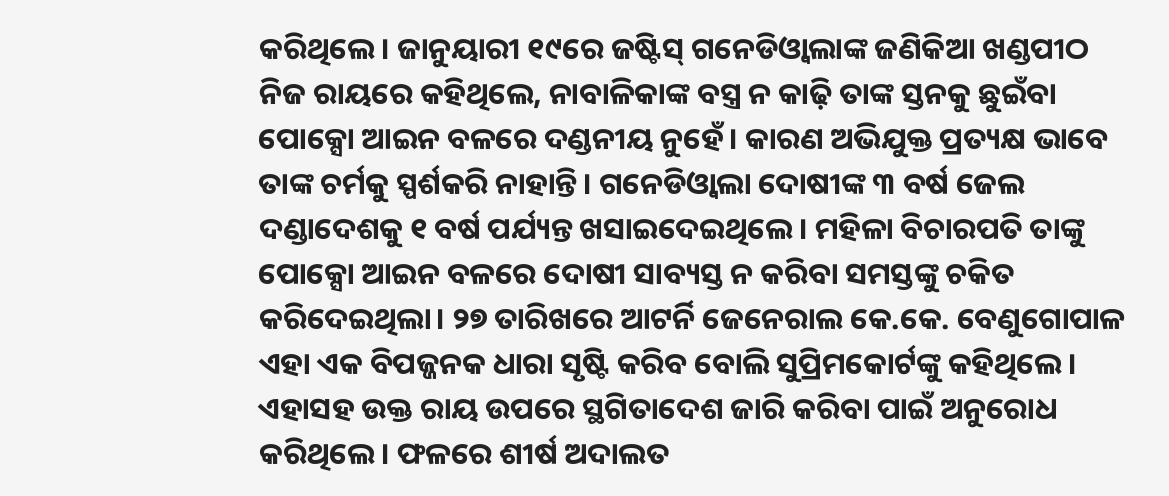କରିଥିଲେ। ଜାନୁୟାରୀ ୧୯ରେ ଜଷ୍ଟିସ୍‌ ଗନେଡିଓ୍ବାଲାଙ୍କ ଜଣିକିଆ ଖଣ୍ଡପୀଠ ନିଜ ରାୟରେ କହିଥିଲେ, ନାବାଳିକାଙ୍କ ବସ୍ତ୍ର ନ କାଢ଼ି ତାଙ୍କ ସ୍ତନକୁ ଛୁଇଁବା ପୋକ୍ସୋ ଆଇନ ବଳରେ ଦଣ୍ଡନୀୟ ନୁହେଁ। କାରଣ ଅଭିଯୁକ୍ତ ପ୍ରତ୍ୟକ୍ଷ ଭାବେ ତାଙ୍କ ଚର୍ମକୁ ସ୍ପର୍ଶକରି ନାହାନ୍ତି। ଗନେଡିଓ୍ବାଲା ଦୋଷୀଙ୍କ ୩ ବର୍ଷ ଜେଲ ଦଣ୍ଡାଦେଶକୁ ୧ ବର୍ଷ ପର୍ଯ୍ୟନ୍ତ ଖସାଇଦେଇଥିଲେ। ମହିଳା ବିଚାରପତି ତାଙ୍କୁ ପୋକ୍ସୋ ଆଇନ ବଳରେ ଦୋଷୀ ସାବ୍ୟସ୍ତ ନ କରିବା ସମସ୍ତଙ୍କୁ ଚକିତ କରିଦେଇଥିଲା। ୨୭ ତାରିଖରେ ଆଟର୍ନି ଜେନେରାଲ କେ.କେ. ବେଣୁଗୋପାଳ ଏହା ଏକ ବିପଜ୍ଜନକ ଧାରା ସୃଷ୍ଟି କରିବ ବୋଲି ସୁପ୍ରିମକୋର୍ଟଙ୍କୁ କହିଥିଲେ। ଏହାସହ ଉକ୍ତ ରାୟ ଉପରେ ସ୍ଥଗିତାଦେଶ ଜାରି କରିବା ପାଇଁ ଅନୁରୋଧ କରିଥିଲେ। ଫଳରେ ଶୀର୍ଷ ଅଦାଲତ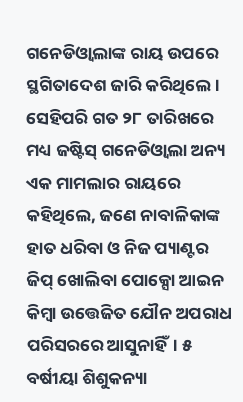ଗନେଡିଓ୍ବାଲାଙ୍କ ରାୟ ଉପରେ ସ୍ଥଗିତାଦେଶ ଜାରି କରିଥିଲେ।
ସେହିପରି ଗତ ୨୮ ତାରିଖରେ ମଧ୍ୟ ଜଷ୍ଟିସ୍‌ ଗନେଡିଓ୍ବାଲା ଅନ୍ୟ ଏକ ମାମଲାର ରାୟରେ କହିଥିଲେ, ଜଣେ ନାବାଳିକାଙ୍କ ହାତ ଧରିବା ଓ ନିଜ ପ୍ୟାଣ୍ଟର ଜିପ୍‌ ଖୋଲିବା ପୋକ୍ସୋ ଆଇନ କିମ୍ବା ଉତ୍ତେଜିତ ଯୌନ ଅପରାଧ ପରିସରରେ ଆସୁନାହିଁ। ୫ ବର୍ଷୀୟା ଶିଶୁକନ୍ୟା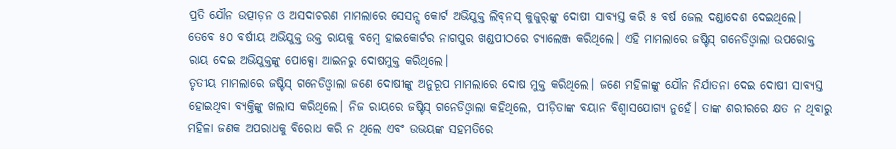ପ୍ରତି ଯୌନ ଉତ୍ପୀଡ଼ନ ଓ ଅସଦାଚରଣ ମାମଲାରେ ସେସନ୍ସ କୋର୍ଟ ଅଭିଯୁକ୍ତ ଲିବ୍‌ନସ୍‌ କୁଜୁର୍‌ଙ୍କୁ ଦୋଷୀ ସାବ୍ୟସ୍ତ କରି ୫ ବର୍ଷ ଜେଲ ଦଣ୍ଡାଦେଶ ଦେଇଥିଲେ। ତେବେ ୫୦ ବର୍ଷୀୟ ଅଭିଯୁକ୍ତ ଉକ୍ତ ରାୟକୁ ବମ୍ବେ ହାଇକୋର୍ଟର ନାଗପୁର ଖଣ୍ଡପୀଠରେ ଚ୍ୟାଲେଞ୍ଜ କରିଥିଲେ। ଏହି ମାମଲାରେ ଜଷ୍ଟିସ୍‌ ଗନେଡିଓ୍ବାଲା ଉପରୋକ୍ତ ରାୟ ଦେଇ ଅଭିଯୁକ୍ତଙ୍କୁ ପୋକ୍ସୋ ଆଇନରୁ ଦୋଷମୁକ୍ତ କରିଥିଲେ।
ତୃତୀୟ ମାମଲାରେ ଜଷ୍ଟିସ୍‌ ଗନେଡିଓ୍ବାଲା ଜଣେ ଦୋଷୀଙ୍କୁ ଅନୁରୂପ ମାମଲାରେ ଦୋଷ ମୁକ୍ତ କରିଥିଲେ। ଜଣେ ମହିଳାଙ୍କୁ ଯୌନ ନିର୍ଯାତନା ଦେଇ ଦୋଷୀ ସାବ୍ୟସ୍ତ ହୋଇଥିବା ବ୍ୟକ୍ତିଙ୍କୁ ଖଲାସ କରିଥିଲେ। ନିଜ ରାୟରେ ଜଷ୍ଟିସ୍‌ ଗନେଡିଓ୍ବାଲା କହିଥିଲେ, ପୀଡ଼ିତାଙ୍କ ବୟାନ ବିଶ୍ୱାସଯୋଗ୍ୟ ନୁହେଁ। ତାଙ୍କ ଶରୀରରେ କ୍ଷତ ନ ଥିବାରୁ ମହିଳା ଜଣକ ଅପରାଧକୁ ବିରୋଧ କରି ନ ଥିଲେ ଏବଂ ଉଭୟଙ୍କ ସହମତିରେ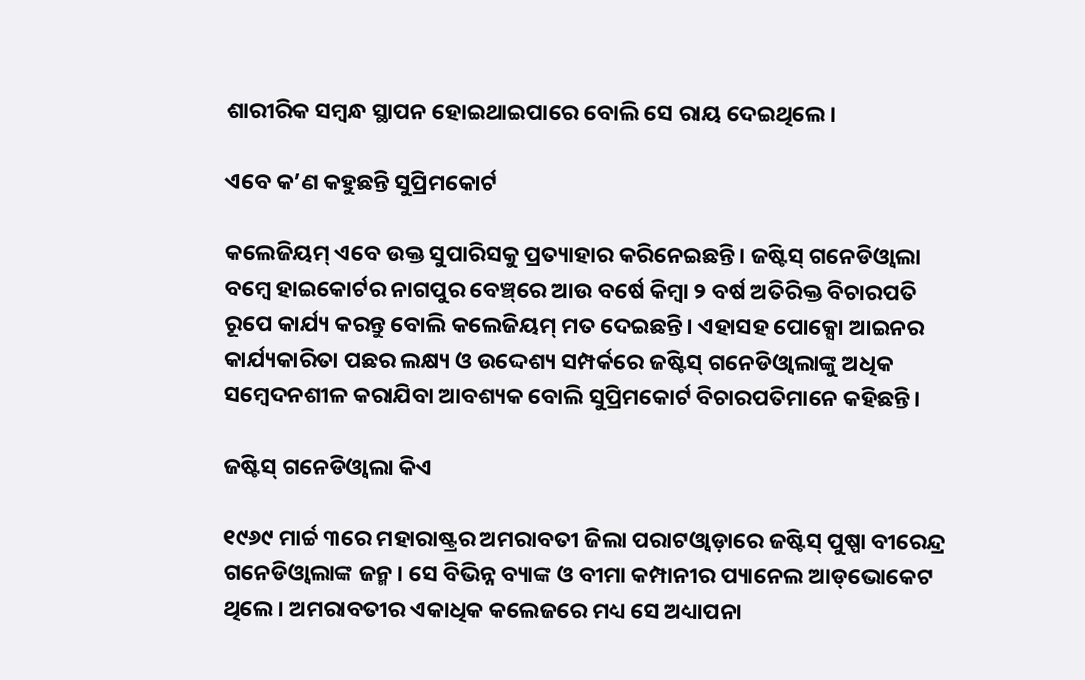ଶାରୀରିକ ସମ୍ବନ୍ଧ ସ୍ଥାପନ ହୋଇଥାଇପାରେ ବୋଲି ସେ ରାୟ ଦେଇଥିଲେ।

ଏବେ କ’ଣ କହୁଛନ୍ତି ସୁପ୍ରିମକୋର୍ଟ

କଲେଜିୟମ୍‌ ଏବେ ଉକ୍ତ ସୁପାରିସକୁ ପ୍ରତ୍ୟାହାର କରିନେଇଛନ୍ତି। ଜଷ୍ଟିସ୍‌ ଗନେଡିଓ୍ବାଲା ବମ୍ବେ ହାଇକୋର୍ଟର ନାଗପୁର ବେଞ୍ଚ୍‌ରେ ଆଉ ବର୍ଷେ କିମ୍ବା ୨ ବର୍ଷ ଅତିରିକ୍ତ ବିଚାରପତି ରୂପେ କାର୍ଯ୍ୟ କରନ୍ତୁ ବୋଲି କଲେଜିୟମ୍‌ ମତ ଦେଇଛନ୍ତି। ଏହାସହ ପୋକ୍ସୋ ଆଇନର କାର୍ଯ୍ୟକାରିତା ପଛର ଲକ୍ଷ୍ୟ ଓ ଉଦ୍ଦେଶ୍ୟ ସମ୍ପର୍କରେ ଜଷ୍ଟିସ୍‌ ଗନେଡିଓ୍ବାଲାଙ୍କୁ ଅଧିକ ସମ୍ବେଦନଶୀଳ କରାଯିବା ଆବଶ୍ୟକ ବୋଲି ସୁପ୍ରିମକୋର୍ଟ ବିଚାରପତିମାନେ କହିଛନ୍ତି।

ଜଷ୍ଟିସ୍‌ ଗନେଡିଓ୍ବାଲା କିଏ

୧୯୬୯ ମାର୍ଚ୍ଚ ୩ରେ ମହାରାଷ୍ଟ୍ରର ଅମରାବତୀ ଜିଲା ପରାଟଓ୍ବାଡ଼ାରେ ଜଷ୍ଟିସ୍‌ ପୁଷ୍ପା ବୀରେନ୍ଦ୍ର ଗନେଡିଓ୍ବାଲାଙ୍କ ଜନ୍ମ। ସେ ବିଭିନ୍ନ ବ୍ୟାଙ୍କ ଓ ବୀମା କମ୍ପାନୀର ପ୍ୟାନେଲ ଆଡ୍‌ଭୋକେଟ ଥିଲେ। ଅମରାବତୀର ଏକାଧିକ କଲେଜରେ ମଧ୍ୟ ସେ ଅଧ୍ୟାପନା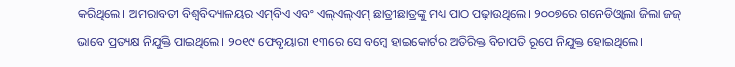କରିଥିଲେ। ଅମରାବତୀ ବିଶ୍ୱବିଦ୍ୟାଳୟର ଏମ୍‌ବିଏ ଏବଂ ଏଲ୍‌ଏଲ୍‌ଏମ୍‌ ଛାତ୍ରୀଛାତ୍ରଙ୍କୁ ମଧ୍ୟ ପାଠ ପଢ଼ାଉଥିଲେ। ୨୦୦୭ରେ ଗନେଡିଓ୍ବାଲା ଜିଲା ଜଜ୍‌ ଭାବେ ପ୍ରତ୍ୟକ୍ଷ ନିଯୁକ୍ତି ପାଇଥିଲେ। ୨୦୧୯ ଫେବୃୟାରୀ ୧୩ରେ ସେ ବମ୍ବେ ହାଇକୋର୍ଟର ଅତିରିକ୍ତ ବିଚାପତି ରୂପେ ନିଯୁକ୍ତ ହୋଇଥିଲେ।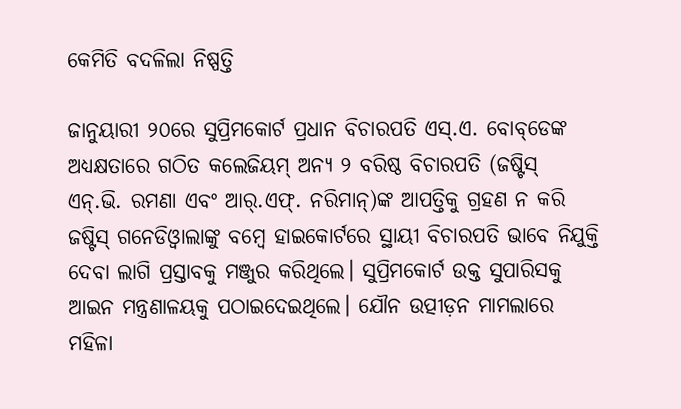କେମିତି ବଦଳିଲା ନିଷ୍ପତ୍ତି

ଜାନୁୟାରୀ ୨୦ରେ ସୁପ୍ରିମକୋର୍ଟ ପ୍ରଧାନ ବିଚାରପତି ଏସ୍‌.ଏ. ବୋବ୍‌ଡେଙ୍କ ଅଧ୍ୟକ୍ଷତାରେ ଗଠିତ କଲେଜିୟମ୍‌ ଅନ୍ୟ ୨ ବରିଷ୍ଠ ବିଚାରପତି (ଜଷ୍ଟିସ୍‌ ଏନ୍‌.ଭି. ରମଣା ଏବଂ ଆର୍‌.ଏଫ୍‌. ନରିମାନ୍‌)ଙ୍କ ଆପତ୍ତିକୁ ଗ୍ରହଣ ନ କରି ଜଷ୍ଟିସ୍‌ ଗନେଡିଓ୍ବାଲାଙ୍କୁ ବମ୍ବେ ହାଇକୋର୍ଟରେ ସ୍ଥାୟୀ ବିଚାରପତି ଭାବେ ନିଯୁକ୍ତି ଦେବା ଲାଗି ପ୍ରସ୍ତାବକୁ ମଞ୍ଜୁର କରିଥିଲେ। ସୁପ୍ରିମକୋର୍ଟ ଉକ୍ତ ସୁପାରିସକୁ ଆଇନ ମନ୍ତ୍ରଣାଳୟକୁ ପଠାଇଦେଇଥିଲେ। ଯୌନ ଉତ୍ପୀଡ଼ନ ମାମଲାରେ ମହିଳା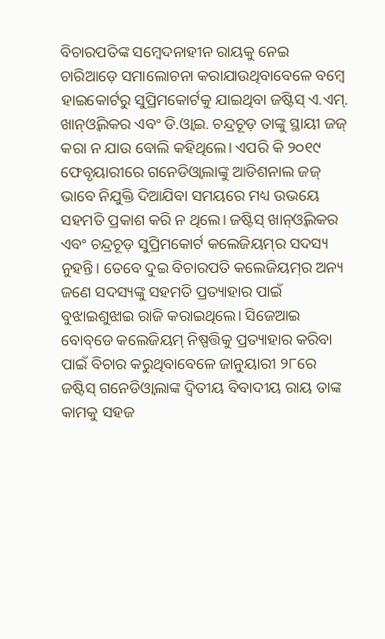ବିଚାରପତିଙ୍କ ସମ୍ବେଦନାହୀନ ରାୟକୁ ନେଇ ଚାରିଆଡ଼େ ସମାଲୋଚନା କରାଯାଉଥିବାବେଳେ ବମ୍ବେ ହାଇକୋର୍ଟରୁ ସୁପ୍ରିମକୋର୍ଟକୁ ଯାଇଥିବା ଜଷ୍ଟିସ୍‌ ଏ.ଏମ୍‌. ଖାନ୍‌ଓ୍ବିଲକର ଏବଂ ଡି.ଓ୍ବାଇ. ଚନ୍ଦ୍ରଚୂଡ଼ ତାଙ୍କୁ ସ୍ଥାୟୀ ଜଜ୍‌ କରା ନ ଯାଉ ବୋଲି କହିଥିଲେ। ଏପରି କି ୨୦୧୯ ଫେବୃୟାରୀରେ ଗନେଡିଓ୍ବାଲାଙ୍କୁ ଆଡିଶନାଲ ଜଜ୍‌ ଭାବେ ନିଯୁକ୍ତି ଦିଆଯିବା ସମୟରେ ମଧ୍ୟ ଉଭୟେ ସହମତି ପ୍ରକାଶ କରି ନ ଥିଲେ। ଜଷ୍ଟିସ୍‌ ଖାନ୍‌ଓ୍ବିଲକର ଏବଂ ଚନ୍ଦ୍ରଚୂଡ଼ ସୁପ୍ରିମକୋର୍ଟ କଲେଜିୟମ୍‌ର ସଦସ୍ୟ ନୁହନ୍ତି। ତେବେ ଦୁଇ ବିଚାରପତି କଲେଜିୟମ୍‌ର ଅନ୍ୟ ଜଣେ ସଦସ୍ୟଙ୍କୁ ସହମତି ପ୍ରତ୍ୟାହାର ପାଇଁ ବୁଝାଇଶୁଝାଇ ରାଜି କରାଇଥିଲେ। ସିଜେଆଇ ବୋବ୍‌ଡେ କଲେଜିୟମ୍‌ ନିଷ୍ପତ୍ତିକୁ ପ୍ରତ୍ୟାହାର କରିବା ପାଇଁ ବିଚାର କରୁଥିବାବେଳେ ଜାନୁୟାରୀ ୨୮ରେ ଜଷ୍ଟିସ୍‌ ଗନେଡିଓ୍ବାଲାଙ୍କ ଦ୍ୱିତୀୟ ବିବାଦୀୟ ରାୟ ତାଙ୍କ କାମକୁ ସହଜ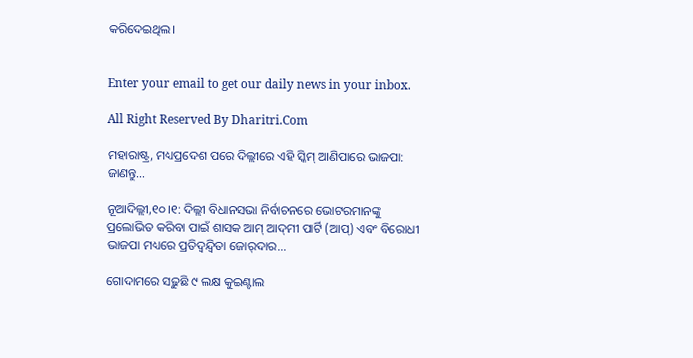କରିଦେଇଥିଲ।


Enter your email to get our daily news in your inbox.

All Right Reserved By Dharitri.Com

ମହାରାଷ୍ଟ୍ର, ମଧ୍ୟପ୍ରଦେଶ ପରେ ଦିଲ୍ଲୀରେ ଏହି ସ୍କିମ୍‌ ଆଣିପାରେ ଭାଜପା: ଜାଣନ୍ତୁ…

ନୂଆଦିଲ୍ଲୀ,୧୦।୧: ଦିଲ୍ଲୀ ବିଧାନସଭା ନିର୍ବାଚନରେ ଭୋଟରମାନଙ୍କୁ ପ୍ରଲୋଭିତ କରିବା ପାଇଁ ଶାସକ ଆମ୍‌ ଆଦ୍‌ମୀ ପାର୍ଟି (ଆପ୍‌) ଏବଂ ବିରୋଧୀ ଭାଜପା ମଧ୍ୟରେ ପ୍ରତିଦ୍ୱନ୍ଦ୍ୱିତା ଜୋର୍‌ଦାର...

ଗୋଦାମରେ ସଢ଼ୁଛି ୯ ଲକ୍ଷ କୁଇଣ୍ଟାଲ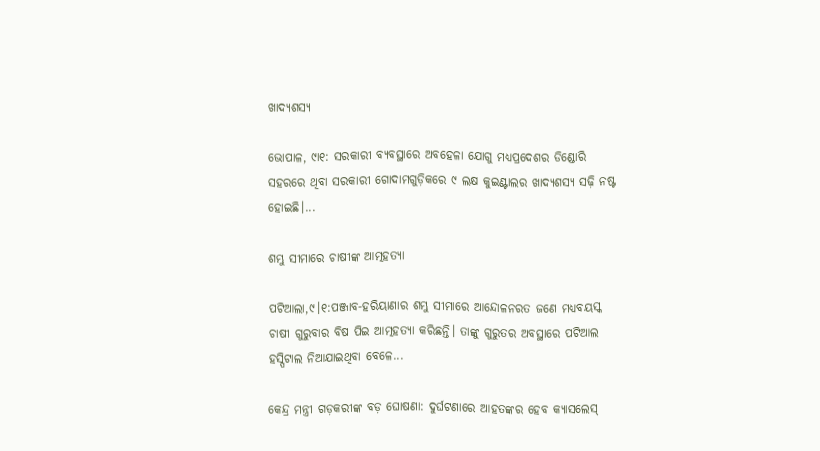ଖାଦ୍ୟଶସ୍ୟ

ଭୋପାଳ, ୯ା୧: ସରକାରୀ ବ୍ୟବସ୍ଥାରେ ଅବହେଳା ଯୋଗୁ ମଧ୍ୟପ୍ରଦେଶର ଡିଣ୍ଡୋରି ସହରରେ ଥିବା ସରକାରୀ ଗୋଦାମଗୁଡ଼ିକରେ ୯ ଲକ୍ଷ କୁଇଣ୍ଟାଲର ଖାଦ୍ୟଶସ୍ୟ ସଢ଼ି ନଷ୍ଟ ହୋଇଛି।...

ଶମ୍ଭୁ ସୀମାରେ ଚାଷୀଙ୍କ ଆତ୍ମହତ୍ୟା

ପଟିଆଲା,୯।୧:ପଞ୍ଜାବ-ହରିୟାଣାର ଶମ୍ଭୁ ସୀମାରେ ଆନ୍ଦୋଳନରତ ଜଣେ ମଧ୍ୟବୟସ୍କ ଚାଷୀ ଗୁରୁବାର ବିଷ ପିଇ ଆତ୍ମହତ୍ୟା କରିଛନ୍ତି। ତାଙ୍କୁ ଗୁରୁତର ଅବସ୍ଥାରେ ପଟିଆଲ ହସ୍ପିଟାଲ ନିଆଯାଇଥିବା ବେଳେ...

କେନ୍ଦ୍ର ମନ୍ତ୍ରୀ ଗଡ଼କରୀଙ୍କ ବଡ଼ ଘୋଷଣା: ଦୁର୍ଘଟଣାରେ ଆହତଙ୍କର ହେବ କ୍ୟାସଲେସ୍‌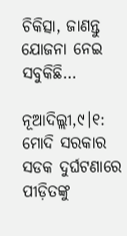ଚିକିତ୍ସା, ଜାଣନ୍ତୁ ଯୋଜନା ନେଇ ସବୁକିଛି…

ନୂଆଦିଲ୍ଲୀ,୯।୧: ମୋଦି ସରକାର ସଡକ ଦୁର୍ଘଟଣାରେ ପୀଡ଼ିତଙ୍କୁ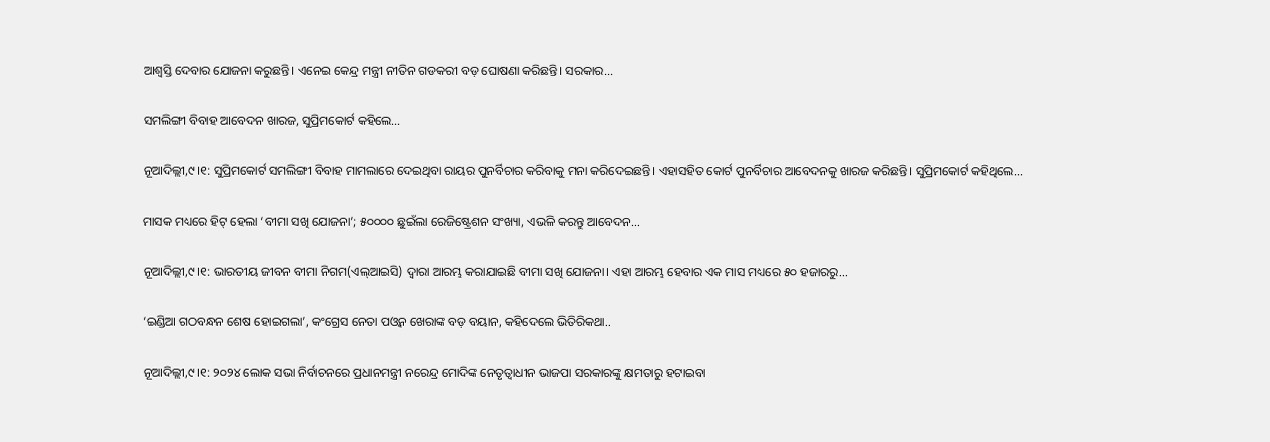ଆଶ୍ୱସ୍ତି ଦେବାର ଯୋଜନା କରୁଛନ୍ତି। ଏନେଇ କେନ୍ଦ୍ର ମନ୍ତ୍ରୀ ନୀତିନ ଗଡକରୀ ବଡ଼ ଘୋଷଣା କରିଛନ୍ତି। ସରକାର...

ସମଲିଙ୍ଗୀ ବିବାହ ଆବେଦନ ଖାରଜ, ସୁପ୍ରିମକୋର୍ଟ କହିଲେ…

ନୂଆଦିଲ୍ଲୀ,୯।୧: ସୁପ୍ରିମକୋର୍ଟ ସମଲିଙ୍ଗୀ ବିବାହ ମାମଲାରେ ଦେଇଥିବା ରାୟର ପୁନର୍ବିଚାର କରିବାକୁ ମନା କରିଦେଇଛନ୍ତି। ଏହାସହିତ କୋର୍ଟ ପୁନର୍ବିଚାର ଆବେଦନକୁ ଖାରଜ କରିଛନ୍ତି। ସୁପ୍ରିମକୋର୍ଟ କହିଥିଲେ...

ମାସକ ମଧ୍ୟରେ ହିଟ୍‌ ହେଲା ‘ବୀମା ସଖି ଯୋଜନା’; ୫୦୦୦୦ ଛୁଇଁଲା ରେଜିଷ୍ଟ୍ରେଶନ ସଂଖ୍ୟା, ଏଭଳି କରନ୍ତୁ ଆବେଦନ…

ନୂଆଦିଲ୍ଲୀ,୯।୧: ଭାରତୀୟ ଜୀବନ ବୀମା ନିଗମ(ଏଲ୍‌ଆଇସି) ଦ୍ୱାରା ଆରମ୍ଭ କରାଯାଇଛି ବୀମା ସଖି ଯୋଜନା। ଏହା ଆରମ୍ଭ ହେବାର ଏକ ମାସ ମଧ୍ୟରେ ୫୦ ହଜାରରୁ...

‘ଇଣ୍ଡିଆ ଗଠବନ୍ଧନ ଶେଷ ହୋଇଗଲା’, କଂଗ୍ରେସ ନେତା ପଓ୍ବନ ଖେରାଙ୍କ ବଡ଼ ବୟାନ, କହିଦେଲେ ଭିତିରିକଥା..

ନୂଆଦିଲ୍ଲୀ,୯।୧: ୨୦୨୪ ଲୋକ ସଭା ନିର୍ବାଚନରେ ପ୍ରଧାନମନ୍ତ୍ରୀ ନରେନ୍ଦ୍ର ମୋଦିଙ୍କ ନେତୃତ୍ୱାଧୀନ ଭାଜପା ସରକାରଙ୍କୁ କ୍ଷମତାରୁ ହଟାଇବା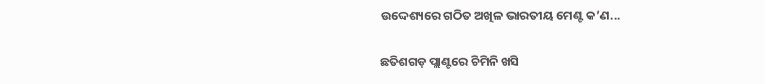ଉଦ୍ଦେଶ୍ୟରେ ଗଠିତ ଅଖିଳ ଭାରତୀୟ ମେଣ୍ଟ କ’ଣ...

ଛତିଶଗଡ଼ ପ୍ଲାଣ୍ଟରେ ଚିମିନି ଖସି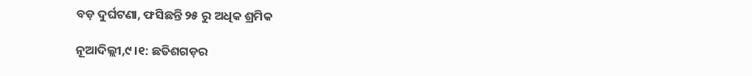ବଡ଼ ଦୁର୍ଘଟଣା, ଫସିଛନ୍ତି ୨୫ ରୁ ଅଧିକ ଶ୍ରମିକ

ନୂଆଦିଲ୍ଲୀ,୯।୧: ଛତିଶଗଡ଼ର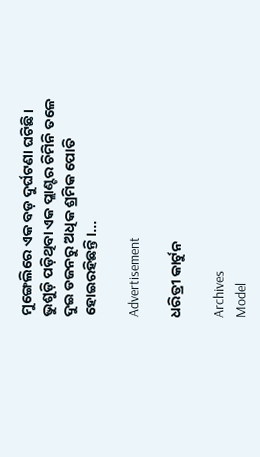ମୁଙ୍ଗେଲିରେ ଏକ ବଡ଼ ଦୁର୍ଘଟଣା ଘଟିଛି। ଭୁଶୁଡ଼ି ପଡ଼ିଥିବା ଏକ ପ୍ଲାଣ୍ଟର ଚିମିନି ତଳେ ଦୁଇ ଡଜନରୁ ଅଧିକ ଶ୍ରମିକ ପୋତି ହୋଇରହିଛନ୍ତି।...

Advertisement

ଧରିତ୍ରୀ କାର୍ଟୁନ

Archives
Model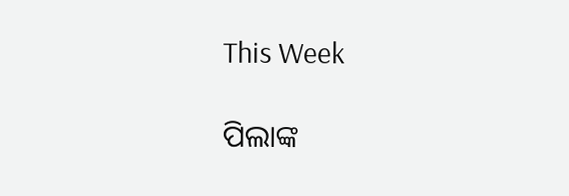This Week

ପିଲାଙ୍କ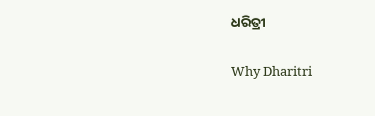ଧରିତ୍ରୀ

Why Dharitri